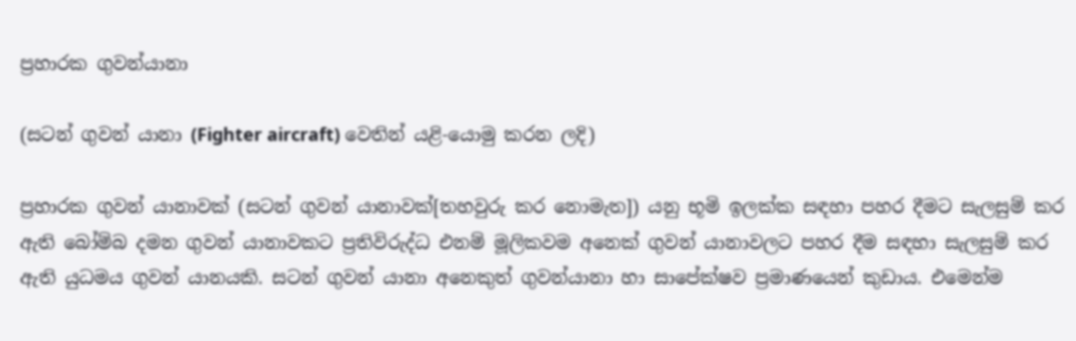ප්‍රහාරක ගුවන්යානා

(සටන් ගුවන් යානා (Fighter aircraft) වෙතින් යළි-යොමු කරන ලදි)

ප්‍රහාරක ගුවන් යානාවක් (සටන් ගුවන් යානාවක්[තහවුරු කර නොමැත]) යනු භූමි ඉලක්ක සඳහා පහර දීමට සැලසුම් කර ඇති බෝම්බ දමන ගුවන් යානාවකට ප්‍රතිවිරුද්ධ එනම් මූලිකවම අනෙක් ගුවන් යානාවලට පහර දීම සඳහා සැලසුම් කර ඇති යුධමය ගුවන් යානයකි. සටන් ගුවන් යානා අනෙකුත් ගුවන්යානා හා සාපේක්ෂව ප්‍රමාණයෙන් කුඩාය. එමෙන්ම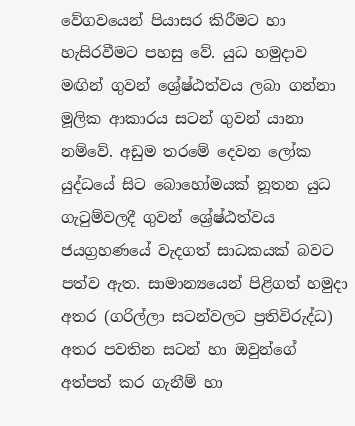වේගවයෙන් පියාසර කිරීමට හා හැසිරවීමට පහසු වේ. යුධ හමුදාව මඟින් ගුවන් ශ්‍රේෂ්ඨත්වය ලබා ගන්නා මූලික ආකාරය සටන් ගුවන් යානා නම්වේ. අඩුම තරමේ දෙවන ලෝක යුද්ධයේ සිට බොහෝමයක් නූතන යුධ ගැටුම්වලදී ගුවන් ශ්‍රේෂ්ඨත්වය ජයග්‍රහණයේ වැදගත් සාධකයක් බවට පත්ව ඇත. සාමාන්‍යයෙන් පිළිගත් හමුදා අතර (ගරිල්ලා සටන්වලට ප්‍රතිවිරුද්ධ) අතර පවතින සටන් හා ඔවුන්ගේ අත්පත් කර ගැනීම් හා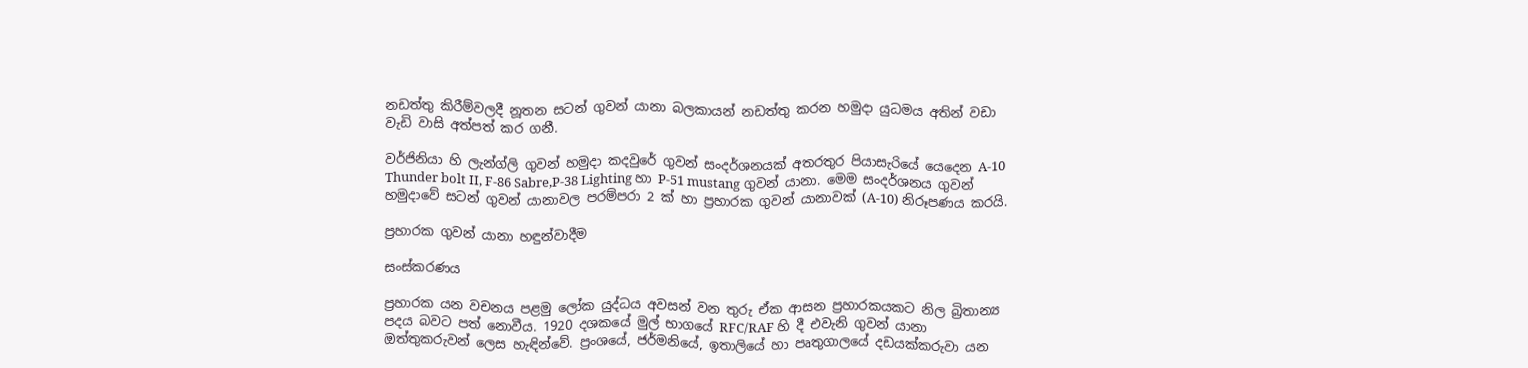නඩත්තු කිරීම්වලදී නූතන සටන් ගුවන් යානා බලකායන් නඩත්තු කරන හමුදා යුධමය අතින් වඩා වැඩි වාසි අත්පත් කර ගනී.

වර්ජිනියා හි ලැන්ග්ලි ගුවන් හමුදා කදවුරේ ගුවන් සංදර්ශනයක් අතරතුර පියාසැරියේ යෙදෙන A-10 Thunder bolt II, F-86 Sabre,P-38 Lighting හා P-51 mustang ගුවන් යානා. මෙම සංදර්ශනය ගුවන් හමුදාවේ සටන් ගුවන් යානාවල පරම්පරා 2 ක් හා ප්‍රහාරක ගුවන් යානාවක් (A-10) නිරූපණය කරයි.

ප්‍රහාරක ගුවන් යානා හඳුන්වාදීම

සංස්කරණය

ප්‍රහාරක යන වචනය පළමු ලෝක යුද්ධය අවසන් වන තුරු ඒක ආසන ප්‍රහාරකයකට නිල බ්‍රිතාන්‍ය පදය බවට පත් නොවීය. 1920 දශකයේ මුල් භාගයේ RFC/RAF හි දී එවැනි ගුවන් යානා ඔත්තුකරුවන් ලෙස හැඳින්වේ. ප්‍රංශයේ, ජර්මනියේ, ඉතාලියේ හා පෘතුගාලයේ දඩයක්කරුවා යන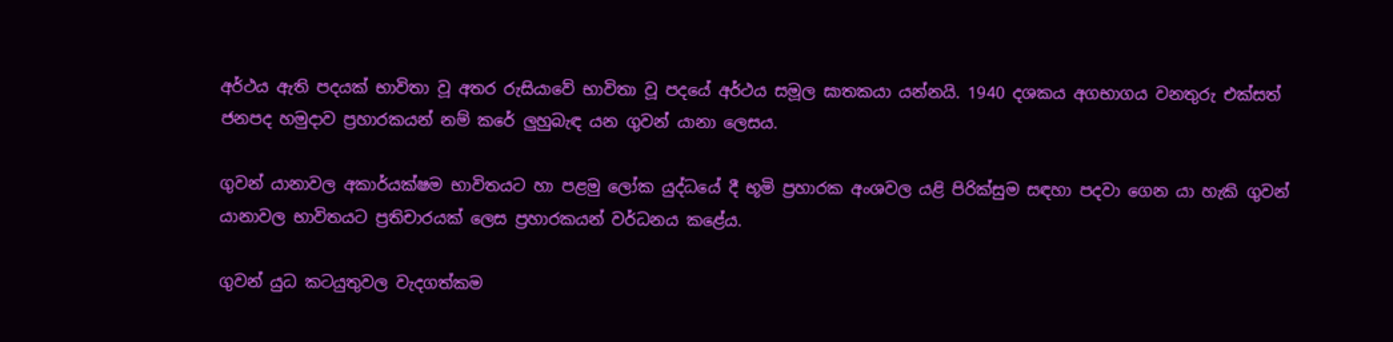අර්ථය ඇති පදයක් භාවිතා වූ අතර රුසියාවේ භාවිතා වූ පදයේ අර්ථය සමූල ඝාතකයා යන්නයි. 1940 දශකය අගභාගය වනතුරු එක්සත් ජනපද හමුදාව ප්‍රහාරකයන් නම් කරේ ලුහුබැඳ යන ගුවන් යානා ලෙසය.

ගුවන් යානාවල අකාර්යක්ෂම භාවිතයට හා පළමු ලෝක යුද්ධයේ දී භූමි ප්‍රහාරක අංශවල යළි පිරික්සුම සඳහා පදවා ගෙන යා හැකි ගුවන් යානාවල භාවිතයට ප්‍රතිචාරයක් ලෙස ප්‍රහාරකයන් වර්ධනය කළේය.

ගුවන් යුධ කටයුතුවල වැදගත්කම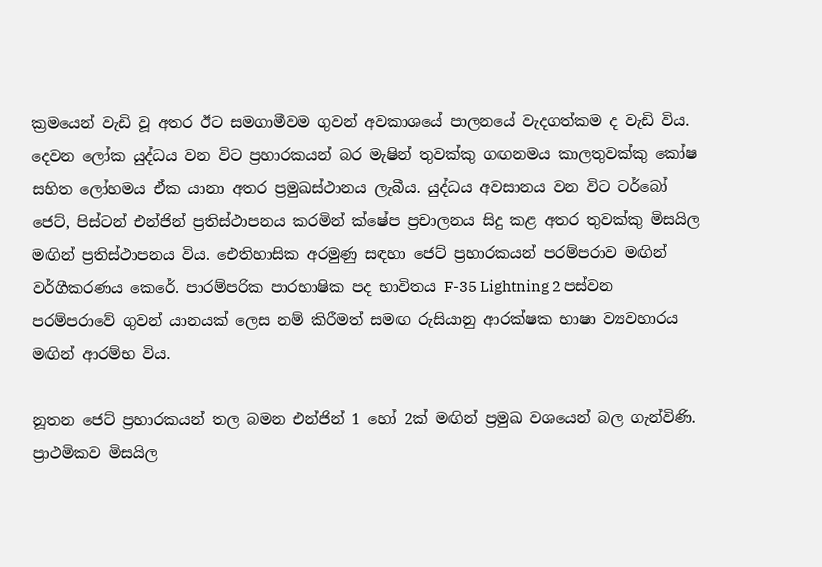ක්‍රමයෙන් වැඩි වූ අතර ඊට සමගාමීවම ගුවන් අවකාශයේ පාලනයේ වැදගත්කම ද වැඩි විය. දෙවන ලෝක යුද්ධය වන විට ප්‍රහාරකයන් බර මැෂින් තුවක්කු ගඟනමය කාලතුවක්කු කෝෂ සහිත ලෝහමය ඒක යානා අතර ප්‍රමුඛස්ථානය ලැබීය. යුද්ධය අවසානය වන විට ටර්බෝ ජෙට්, පිස්ටන් එන්ජින් ප්‍රතිස්ථාපනය කරමින් ක්ෂේප ප්‍රචාලනය සිදු කළ අතර තුවක්කු මිසයිල මඟින් ප්‍රතිස්ථාපනය විය. ඓතිහාසික අරමුණු සඳහා ජෙට් ප්‍රහාරකයන් පරම්පරාව මඟින් වර්ගීකරණය කෙරේ. පාරම්පරික පාරභාෂික පද භාවිතය F-35 Lightning 2 පස්වන පරම්පරාවේ ගුවන් යානයක් ලෙස නම් කිරීමත් සමඟ රුසියානු ආරක්ෂක භාෂා ව්‍යවහාරය මඟින් ආරම්භ විය.

නූතන ජෙට් ප්‍රහාරකයන් තල බමන එන්ජින් 1 හෝ 2ක් මඟින් ප්‍රමුඛ වශයෙන් බල ගැන්විණි. ප්‍රාථමිකව මිසයිල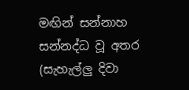මඟින් සන්නාහ සන්නද්ධ වූ අතර (සැහැල්ලු දිවා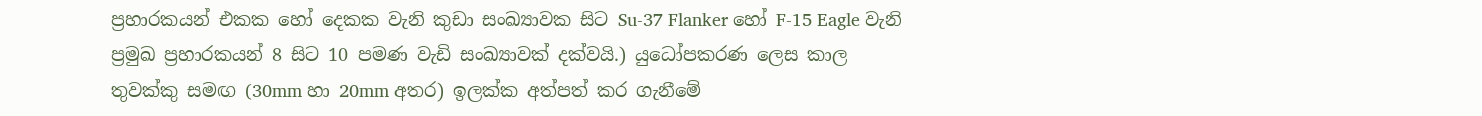ප්‍රහාරකයන් එකක හෝ දෙකක වැනි කුඩා සංඛ්‍යාවක සිට Su-37 Flanker හෝ F-15 Eagle වැනි ප්‍රමුඛ ප්‍රහාරකයන් 8 සිට 10 පමණ වැඩි සංඛ්‍යාවක් දක්වයි.) යුධෝපකරණ ලෙස කාල තුවක්කු සමඟ (30mm හා 20mm අතර) ඉලක්ක අත්පත් කර ගැනීමේ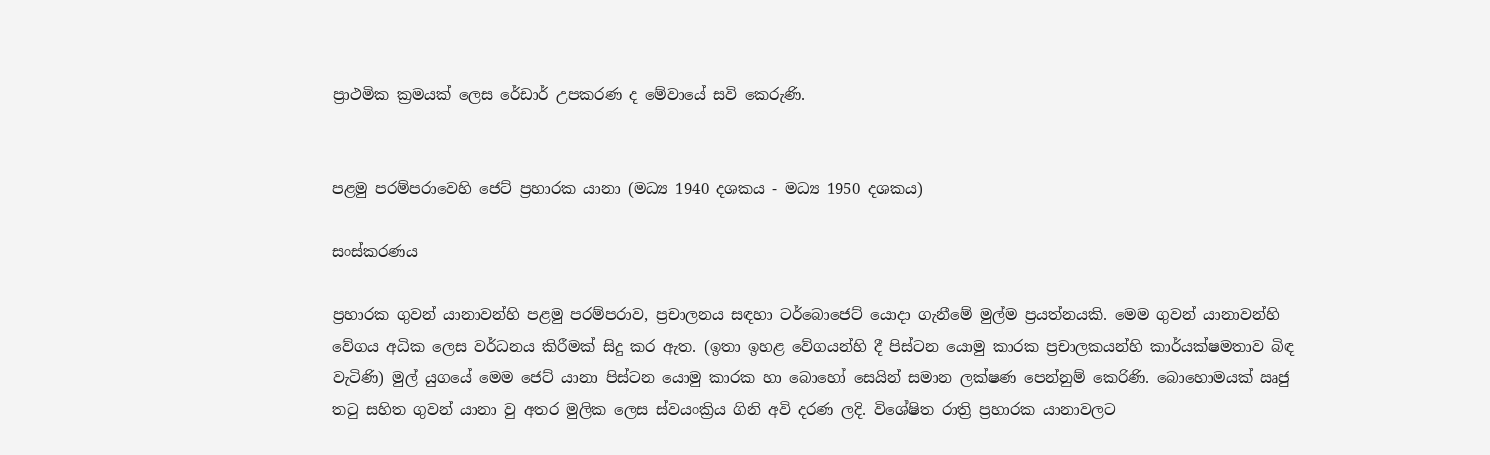ප්‍රාථමික ක්‍රමයක් ලෙස රේඩාර් උපකරණ ද මේවායේ සවි කෙරුණි.


පළමු පරම්පරාවෙහි ජෙට් ප්‍රහාරක යානා (මධ්‍ය 1940 දශකය - මධ්‍ය 1950 දශකය)

සංස්කරණය

ප්‍රහාරක ගුවන් යානාවන්හි පළමු පරම්පරාව, ප්‍රචාලනය සඳහා ටර්බොජෙට් යොදා ගැනීමේ මුල්ම ප්‍රයත්නයකි. මෙම ගුවන් යානාවන්හි වේගය අධික ලෙස වර්ධනය කිරීමක් සිදු කර ඇත. (ඉතා ඉහළ වේගයන්හි දී පිස්ටන යොමු කාරක ප්‍රචාලකයන්හි කාර්යක්ෂමතාව බිඳ වැටිණි) මුල් යුගයේ මෙම ජෙට් යානා පිස්ටන යොමු කාරක හා බොහෝ සෙයින් සමාන ලක්ෂණ පෙන්නුම් කෙරිණි. බොහොමයක් ඍජු තටු සහිත ගුවන් යානා වු අතර මුලික ලෙස ස්වයංක්‍රිය ගිනි අවි දරණ ලදි. විශේෂිත රාත්‍රි ප්‍රහාරක යානාවලට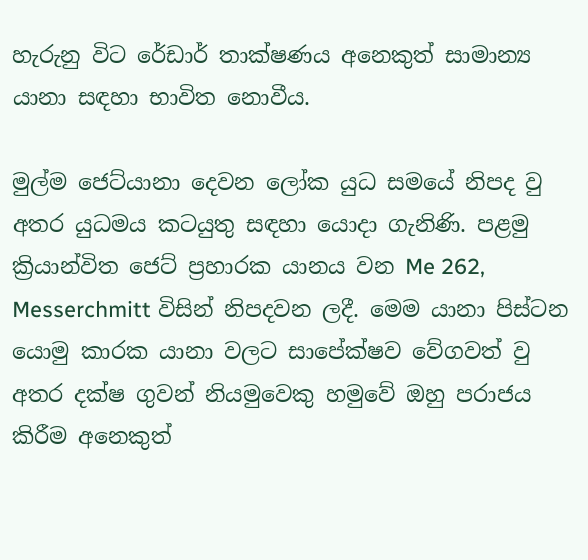හැරුනු විට රේඩාර් තාක්ෂණය අනෙකුත් සාමාන්‍ය යානා සඳහා භාවිත නොවීය.

මුල්ම ජෙට්යානා දෙවන ලෝක යුධ සමයේ නිපද වු අතර යුධමය කටයුතු සඳහා යොදා ගැනිණි. පළමු ක්‍රියාන්විත ජෙට් ප්‍රහාරක යානය වන Me 262, Messerchmitt විසින් නිපදවන ලදී. මෙම යානා පිස්ටන යොමු කාරක යානා වලට සාපේක්ෂව වේගවත් වු අතර දක්ෂ ‍ගුවන් නියමුවෙකු හමුවේ ඔහු පරාජය කිරීම අනෙකුත්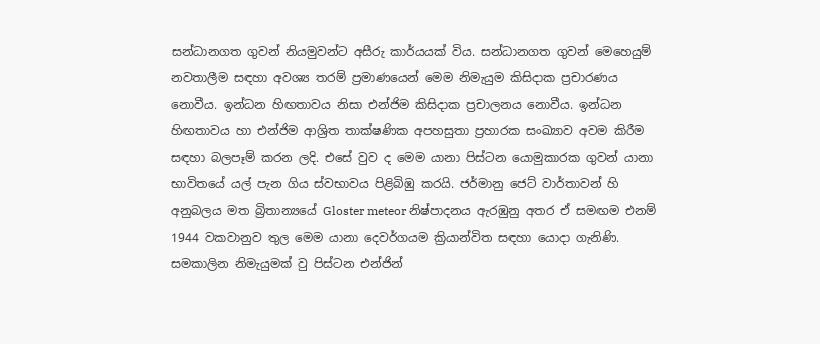සන්ධානගත ගුවන් නියමුවන්ට අසීරු කාර්යයක් විය. සන්ධානගත ගුවන් මෙහෙයුම් නවතාලීම සඳහා අවශ්‍ය තරම් ප්‍රමාණයෙන් මෙම නිමැයුම කිසිදාක ප්‍රචාරණය නොවීය. ඉන්ධන හිඟතාවය නිසා එන්ජිම කිසිදාක ප්‍රචාලනය නොවීය. ඉන්ධන හිඟතාවය හා එන්ජිම ආශ්‍රිත තාක්ෂණික අපහසුතා ප්‍රහාරක සංඛ්‍යාව අවම කිරීම සඳහා බලපෑම් කරන ලදි. එසේ වුව ද මෙම යානා පිස්ටන යොමුකාරක ගුවන් යානා භාවිතයේ යල් පැන ගිය ස්වභාවය පිළිබිඹු කරයි. ජර්මානු ජෙට් වාර්තාවන් හි අනුබලය මත බ්‍රිතාන්‍යයේ Gloster meteor නිෂ්පාදනය ඇරඹුනු අතර ඒ සමඟම එනම් 1944 වකවානුව තුල මෙම යානා දෙවර්ගයම ක්‍රියාන්විත සඳහා යොදා ගැනිණි. සමකාලින නිමැ‍යුමක් වු පිස්ටන එන්ජින්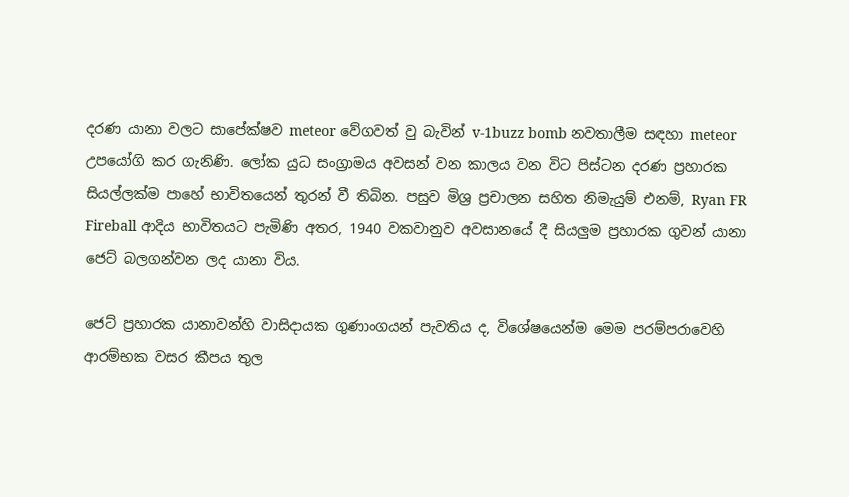දරණ යානා වලට සාපේක්ෂව meteor වේගවත් වු බැවින් v-1buzz bomb නවතාලීම සඳහා meteor උපයෝගි කර ගැනිණි. ලෝක යුධ සංග්‍රාමය අවසන් වන කාලය වන විට පිස්ටන දරණ ප්‍රහාරක සියල්ලක්ම පාහේ භාවිතයෙන් තුරන් වී තිබින. පසුව මිශ්‍ර ප්‍රචාලන සහිත නිමැයුම් එනම්, Ryan FR Fireball ආදිය භාවිතයට පැමිණි අතර, 1940 වකවානුව අවසානයේ දී සියලුම ප්‍රහාරක ගුවන් යානා ජෙට් බලගන්වන ලද යානා විය.

ජෙට් ප්‍රහාරක යානාවන්හි වාසිදායක ගුණාංගයන් පැවතිය ද, විශේෂයෙන්ම මෙම පරම්පරාවෙහි ආරම්භක වසර කීපය තුල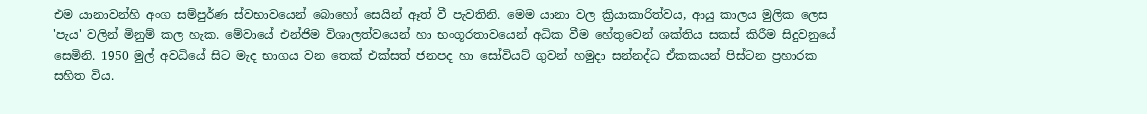එම යානාවන්හි අංග සම්පුර්ණ ස්වභාවයෙන් බොහෝ සෙයින් ඈත් වී පැවතිනි. මෙම යානා වල ක්‍රියාකාරිත්වය, ආයු කාලය මුලික ලෙස 'පැය' වලින් මිනුම් කල හැක. මේවායේ එන්ජිම විශාලත්වයෙන් හා භංගූරතාවයෙන් අධික වීම හේතුවෙන් ශක්තිය සකස් කිරීම සිදුවනුයේ සෙමිනි. 1950 මුල් අවධියේ සිට මැද භාගය වන තෙක් එක්සත් ජනපද හා සෝවියට් ගුවන් හමුදා සන්නද්ධ ඒකකයන් පිස්ටන ප්‍රහාරක සහිත විය.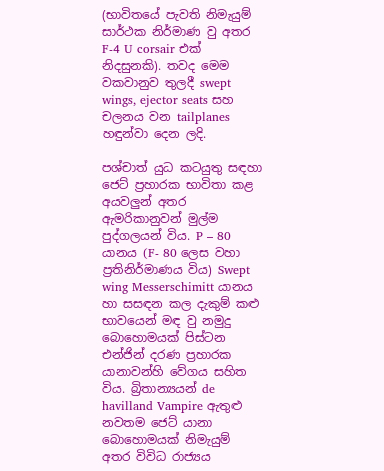(භාවිතයේ පැවති නිමැයුම් සාර්ථක නිර්මාණ වු අතර F-4 U corsair එක් නිදසුනකි). තවද මෙම වකවානුව තුලදී swept wings, ejector seats සහ චලනය වන tailplanes හඳුන්වා දෙන ලදි.

පශ්චාත් යුධ කටයුතු සඳහා ජෙට් ප්‍රහාරක භාවිතා කළ අයවලුන් අතර ඇමරිකානුවන් මුල්ම පුද්ගලයන් විය. P – 80 යානය (F- 80 ලෙස වහා ප්‍රතිනිර්මාණය විය) Swept wing Messerschimitt යානය හා සසඳන කල දැකුම් කළු භාවයෙන් මඳ වු නමුදු බොහොමයක් පිස්ටන එන්ජින් දරණ ප්‍රහාරක යානාවන්හි වේගය සහිත විය. බ්‍රිතාන්‍යයන් de havilland Vampire ඇතුළු නවතම ජෙට් යානා බොහොමයක් නිමැයුම් අතර විවිධ රාජ්‍යය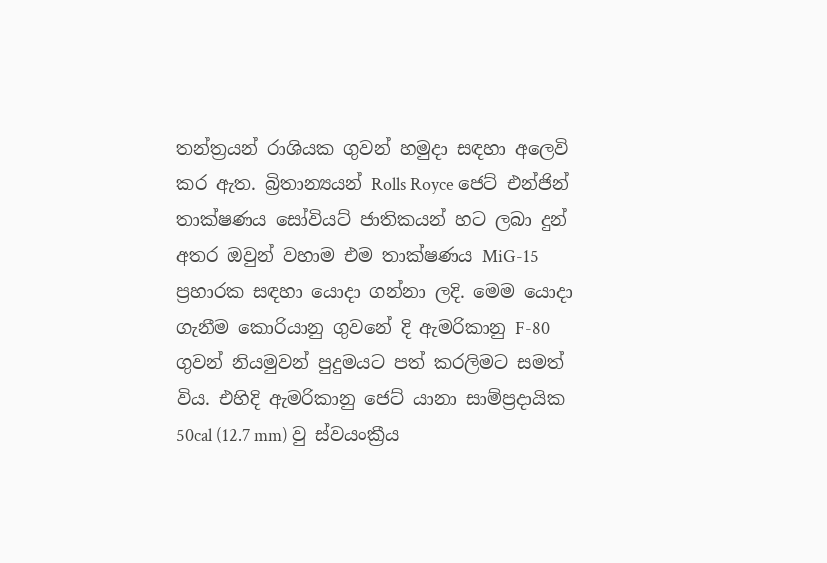තන්ත්‍රයන් රාශියක ගුවන් හමුදා සඳහා අලෙවි කර ඇත. බ්‍රිතාන්‍යයන් Rolls Royce ජෙට් එන්ජින් තාක්ෂණය සෝවියට් ජාතිකයන් හට ලබා දුන් අතර ඔවුන් වහාම එම තාක්ෂණය MiG-15 ප්‍රහාරක සඳහා යොදා ගන්නා ලදි. මෙම යොදා ගැනීම කොරියානු ගුවනේ දි ඇමරිකානු F-80 ගුවන් නියමුවන් පුදුමයට පත් කරලිමට සමත් විය. එහිදි ඇමරිකානු ජෙට් යානා සාම්ප්‍රදායික 50cal (12.7 mm) වු ස්වයංක්‍රීය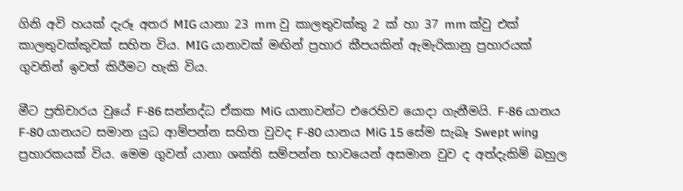ගිනි අවි හයක් දැරූ අතර MIG යානා 23 mm වු කාලතුවක්කු 2 ක් හා 37 mm ක්වු එක් කාලතුවක්කුවක් සහිත විය. MIG යානාවක් මඟින් ප්‍රහාර කීපයකින් ඇමැරිකානු ප්‍රහාරයක් ගුවනින් ඉවත් කිරීමට හැකි විය.

මීට ප්‍රතිචාරය වුයේ F-86 සන්නද්ධ ඒකක MiG යානාවන්ට එරෙහිව යොදා ගැනීමයි. F-86 යානය F-80 යානයට සමාන යුධ ආම්පන්න සහිත වුවද F-80 යානය MiG 15 සේම සැබෑ Swept wing ප්‍රහාරකයක් විය. මෙම ගුවන් යානා ශක්ති සම්පන්න භාවයෙන් අසමාන වුව ද අත්දැකිම් බහුල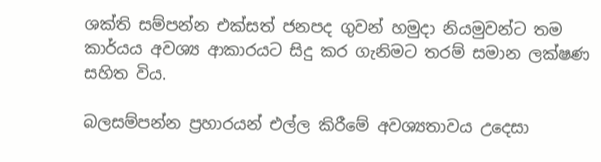ශක්ති සම්පන්න එක්සත් ජනපද ගුවන් හමුදා නියමුවන්ට තම කාර්යය අවශ්‍ය ආකාරයට සිදු කර ගැනිමට තරම් සමාන ලක්ෂණ සහිත විය.

බලසම්පන්න ප්‍රහාරයන් එල්ල කිරීමේ අවශ්‍යතාවය උදෙසා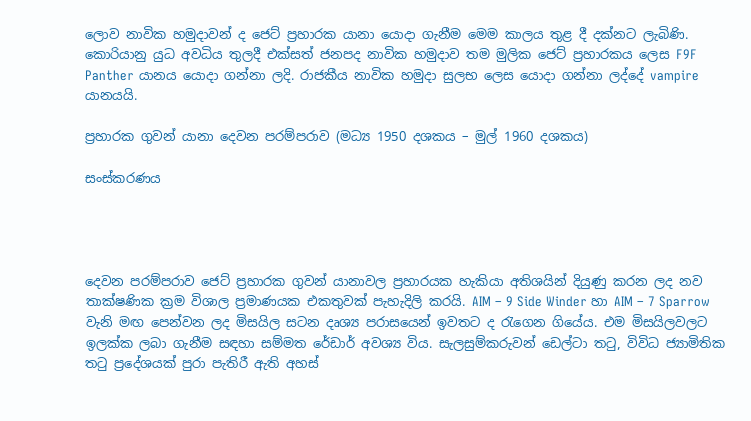ලොව නාවික හමුදාවන් ද ජෙට් ප්‍රහාරක යානා යොදා ගැනීම මෙම කාලය තුළ දී දක්නට ලැබිණි. කොරියානු යුධ අවධිය තුලදී එක්සත් ජනපද නාවික හමුදාව තම මුලික ජෙට් ප්‍රහාරකය ලෙස F9F Panther යානය යොදා ගන්නා ලදි. රාජකීය නාවික හමුදා සුලභ ලෙස යොදා ගන්නා ලද්දේ vampire යානයයි.

ප්‍රහාරක ගුවන් යානා දෙවන පරම්පරාව (මධ්‍ය 1950 දශකය – මුල් 1960 දශකය)

සංස්කරණය




දෙවන පරම්පරාව ජෙට් ප්‍රහාරක ගුවන් යානාවල ප්‍රහාරයක හැකියා අතිශයින් දියුණු කරන ලද නව තාක්ෂණික ක්‍රම විශාල ප්‍රමාණයක එකතුවක් පැහැදිලි කරයි. AIM – 9 Side Winder හා AIM – 7 Sparrow වැනි මඟ පෙන්වන ලද මිසයිල සටන දෘශ්‍ය පරාසයෙන් ඉවතට ද රැගෙන ගියේය. එම මිසයිලවලට ඉලක්ක ලබා ගැනීම සඳහා සම්මත රේඩාර් අවශ්‍ය විය. සැලසුම්කරුවන් ඩෙල්ටා තටු, විවිධ ජ්‍යාමිතික තටු ප්‍රදේශයක් පුරා පැතිරී ඇති අහස්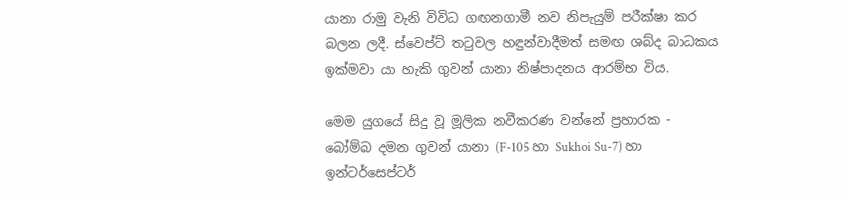යානා රාමු වැනි විවිධ ගඟනගාමී නව නිපැයුම් පරීක්ෂා කර බලන ලදී. ස්වෙප්ට් තටුවල හඳුන්වාදීමත් සමඟ ශබ්ද බාධකය ඉක්මවා යා හැකි ගුවන් යානා නිෂ්පාදනය ආරම්භ විය.

මෙම යුගයේ සිදු වූ මූලික නවීකරණ වන්නේ ප්‍රහාරක - බෝම්බ දමන ගුවන් යානා (F-105 හා Sukhoi Su-7) හා ඉන්ටර්සෙප්ටර්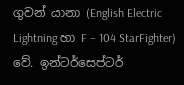ගුවන් යානා (English Electric Lightning හා F – 104 StarFighter) වේ. ඉන්ටර්සෙප්ටර්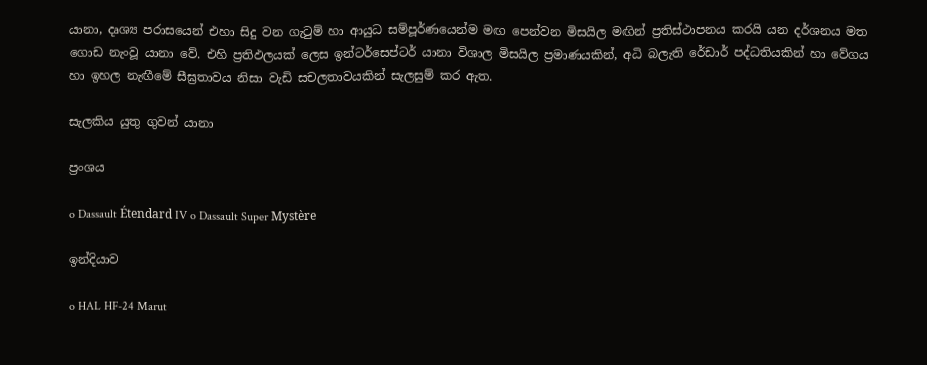යානා, දෘශ්‍ය පරාසයෙන් එහා සිදු වන ගැටුම් හා ආයුධ සම්පූර්ණයෙන්ම මඟ පෙන්වන මිසයිල මඟින් ප්‍රතිස්ථාපනය කරයි යන දර්ශනය මත ගොඩ නැංවූ යානා වේ. එහි ප්‍රතිඵලයක් ලෙස ඉන්ටර්සෙප්ටර් යානා විශාල මිසයිල ප්‍රමාණයකින්, අධි බලැති රේඩාර් පද්ධතියකින් හා වේගය හා ඉහල නැඟීමේ සීඝ්‍රතාවය නිසා වැඩි සචලතාවයකින් සැලසුම් කර ඇත.

සැලකිය යුතු ගුවන් යානා

ප්‍රංශය

o Dassault Étendard IV o Dassault Super Mystère

ඉන්දියාව

o HAL HF-24 Marut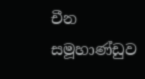චීන සමූහාණ්ඩුව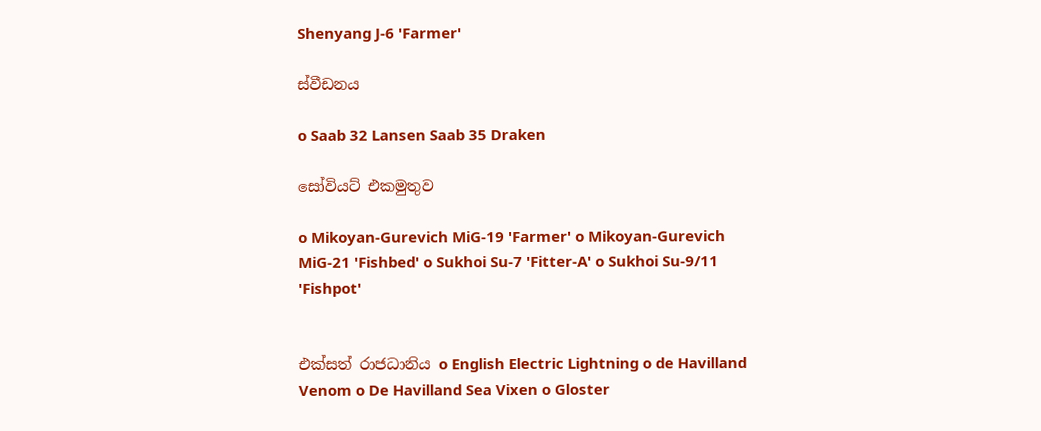Shenyang J-6 'Farmer'

ස්වීඩනය

o Saab 32 Lansen Saab 35 Draken

සෝවියට් එකමුතුව

o Mikoyan-Gurevich MiG-19 'Farmer' o Mikoyan-Gurevich MiG-21 'Fishbed' o Sukhoi Su-7 'Fitter-A' o Sukhoi Su-9/11 'Fishpot'


එක්සත් රාජධානිය o English Electric Lightning o de Havilland Venom o De Havilland Sea Vixen o Gloster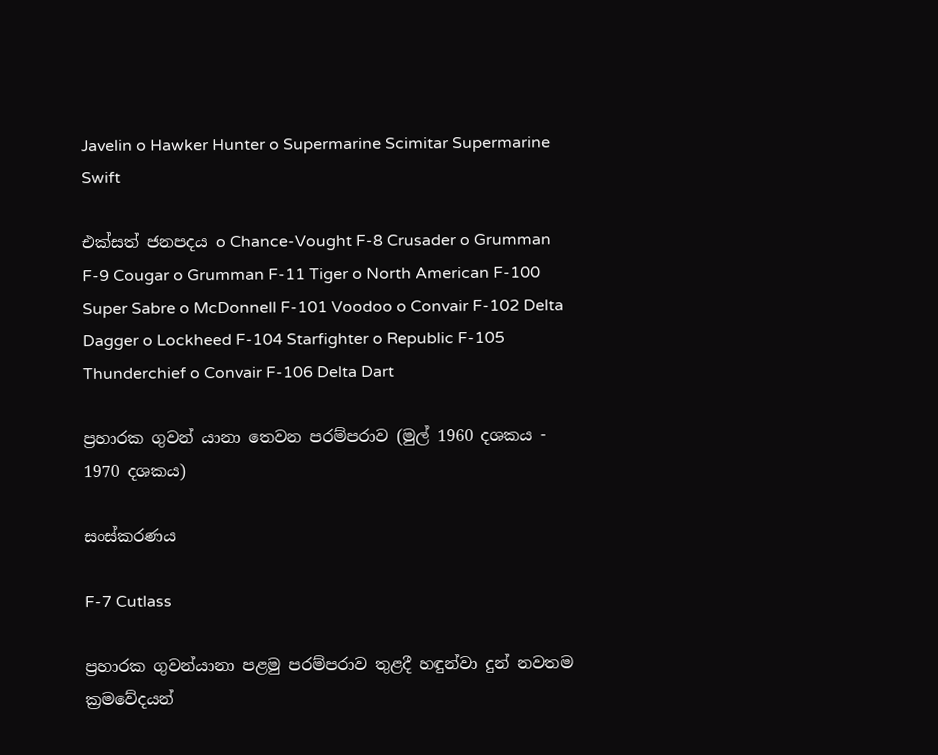Javelin o Hawker Hunter o Supermarine Scimitar Supermarine Swift

එක්සත් ජනපදය o Chance-Vought F-8 Crusader o Grumman F-9 Cougar o Grumman F-11 Tiger o North American F-100 Super Sabre o McDonnell F-101 Voodoo o Convair F-102 Delta Dagger o Lockheed F-104 Starfighter o Republic F-105 Thunderchief o Convair F-106 Delta Dart

ප්‍රහාරක ගුවන් යානා තෙවන පරම්පරාව (මුල් 1960 දශකය - 1970 දශකය)

සංස්කරණය

F-7 Cutlass

ප්‍රහාරක ගුවන්යානා පළමු පරම්පරාව තුළදී හඳුන්වා දුන් නවතම ක්‍රමවේදයන්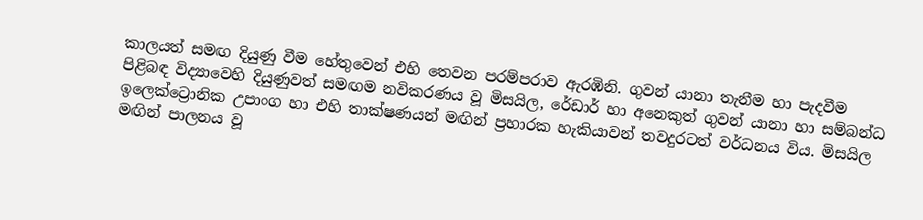කාලයත් සමඟ දියුණු වීම හේතුවෙන් එහි තෙවන පරම්පරාව ඇරඹිනි. ගුවන් යානා තැනීම හා පැදවීම පිළිබඳ විද්‍යාවෙහි දියුණුවත් සමඟම නවිකරණය වූ මිසයිල, රේඩාර් හා අනෙකුත් ගුවන් යානා හා සම්බන්ධ ඉලෙක්ට්‍රොනික උපාංග හා එහි තාක්ෂණයන් මඟින් ප්‍රහාරක හැකියාවන් තවදුරටත් වර්ධනය විය. මිසයිල මඟින් පාලනය වූ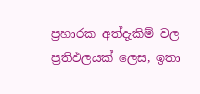ප්‍රහාරක අත්දැකිම් වල ප්‍රතිඵලයක් ලෙස, ඉතා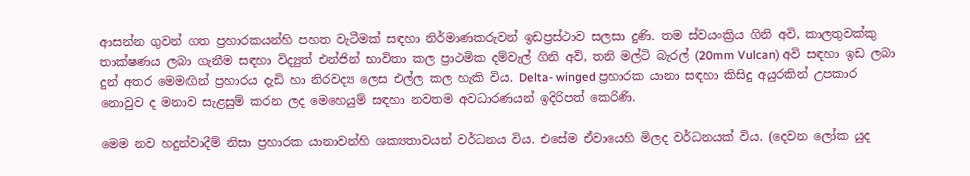ආසන්න ගුවන් ගත ප්‍රහාරකයන්හි පහත වැටීමක් සඳහා නිර්මාණකරුවන් ඉඩප්‍රස්ථාව සලසා දුණි. තම ස්වයංක්‍රිය ගිනි අවි, කාලතුවක්කු තාක්ෂණය ලබා ගැනීම සඳහා විද්‍යුත් එන්ජින් භාවිතා කල ප්‍රාථමික දම්වැල් ගිනි අවි, තනි මල්ටි බැරල් (20mm Vulcan) අවි සඳහා ඉඩ ලබා දුන් අතර මෙමඟින් ප්‍රහාරය දැඩි හා නිරවද්‍ය ලෙස එල්ල කල හැකි විය. Delta- winged ප්‍රහාරක යානා සඳහා කිසිදු අයුරකින් උපකාර නොවුව ද මනාව සැළසුම් කරන ලද මෙහෙයුම් සඳහා නවතම අවධාරණ‍යන් ඉදිරිපත් කෙරිණි.

මෙම නව හදුන්වාදීම් නිසා ප්‍රහාරක යානාවන්හි ශක්‍යතාවයන් වර්ධනය විය. එසේම ඒවායෙහි මිලද වර්ධනයක් විය. (දෙවන ලෝක යුද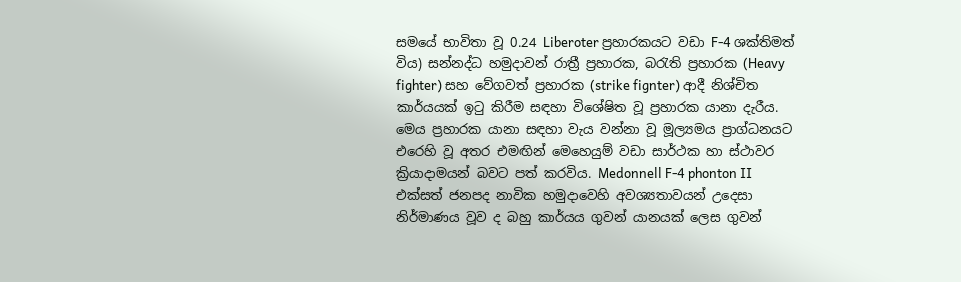සමයේ භාවිතා වූ 0.24 Liberoter ප්‍රහාරකයට වඩා F-4 ශක්තිමත් විය) සන්නද්ධ හමුදාවන් රාත්‍රී ප්‍රහාරක, බරැති ප්‍රහාරක (Heavy fighter) සහ වේගවත් ප්‍රහාරක (strike fignter) ආදී නිශ්චිත කාර්යයක් ඉටු කිරීම සඳහා විශේෂිත වූ ප්‍රහාරක යානා දැරීය. මෙය ප්‍රහාරක යානා සඳහා වැය වන්නා වූ මූල්‍යමය ප්‍රාග්ධනයට එරෙහි වූ අතර එමඟින් මෙහෙයුම් වඩා සාර්ථක හා ස්ථාවර ක්‍රියාදාමයන් බවට පත් කරවිය. Medonnell F-4 phonton II එක්සත් ජනපද නාවික හමුදාවෙහි අවශ්‍යතාවයන් උදෙසා නිර්මාණය වූව ද බහු කාර්යය ගුවන් යානයක් ලෙස ගුවන්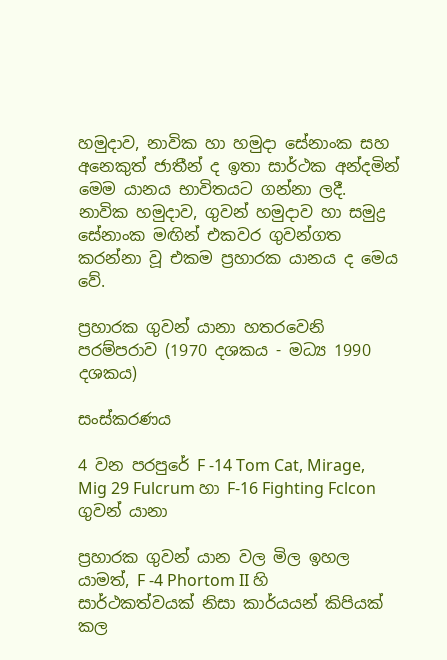හමුදාව, නාවික හා හමුදා සේනාංක සහ අනෙකුත් ජාතීන් ද ඉතා සාර්ථක අන්දමින් මෙම යානය භාවිතයට ගන්නා ලදී. නාවික හමුදාව, ගුවන් හමුදාව හා සමුද්‍ර සේනාංක මඟින් එකවර ගුවන්ගත කරන්නා වූ එකම ප්‍රහාරක යානය ද මෙය වේ.

ප්‍රහාරක ගුවන් යානා හතරවෙනි පරම්පරාව (1970 දශකය - මධ්‍ය 1990 දශකය)

සංස්කරණය

4 වන පරපුරේ F -14 Tom Cat, Mirage, Mig 29 Fulcrum හා F-16 Fighting Fclcon ගුවන් යානා

ප්‍රහාරක ගුවන් යාන වල මිල ඉහල යාමත්, F -4 Phortom II හි සාර්ථකත්වයක් නිසා කාර්යයන් කිපියක් කල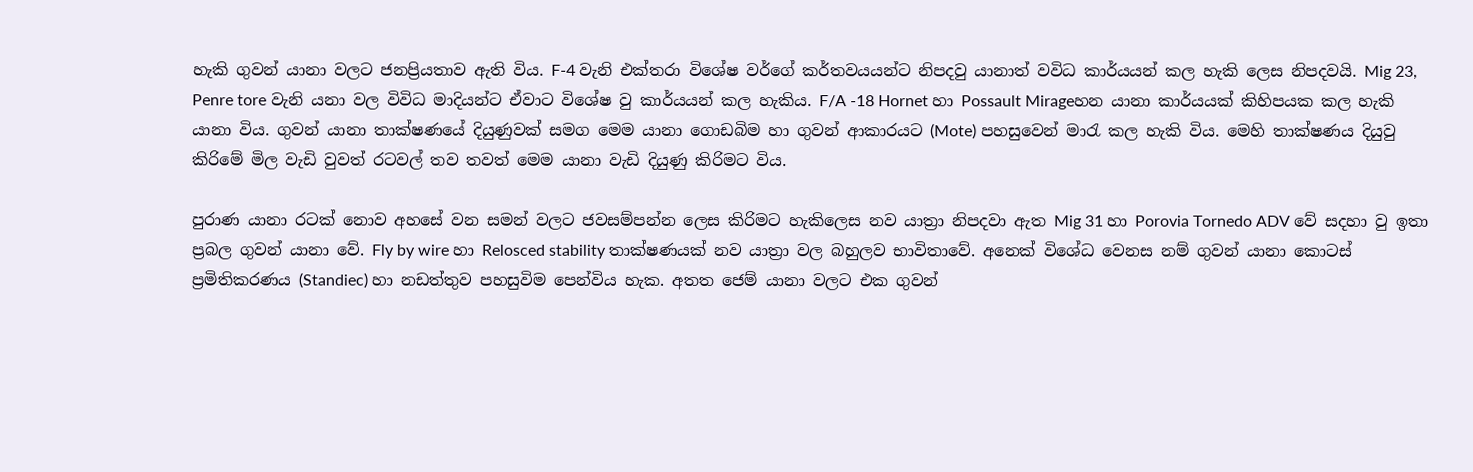හැකි ගුවන් යානා වලට ජනප්‍රියතාව ඇති විය. F-4 වැනි එක්තරා විශේෂ වර්ග‍ේ කර්තවයයන්ට නිපදවු යානාත් වවිධ කාර්යයන් කල හැකි ලෙස නිපදවයි. Mig 23, Penre tore වැනි යනා වල විවිධ මාදියන්ට ඒවාට විශේෂ වු කාර්යයන් කල හැකිය. F/A -18 Hornet හා Possault Mirageහන යානා කාර්යයක් කිහිපයක කල හැකි යානා විය. ගුවන් යානා තාක්ෂණයේ දියුණුවක් සමග මෙම යානා ගොඩබිම හා ගුවන් ආකාරයට (Mote) පහසුවෙන් මාරැ කල හැකි විය. මෙහි තාක්ෂණය දියුවු කිරිමේ මිල වැඩි වුවත් රටවල් තව තවත් මෙම යානා වැඩි දියුණු කිරිමට විය.

පුරාණ යානා රටක් නොව අහසේ වන සමන් වලට ජවසම්පන්න ලෙස කිරිමට හැකිලෙස නව යාත්‍රා නිපදවා ඇත Mig 31 හා Porovia Tornedo ADV වේ සදහා වු ඉතා ප්‍රබල ගුවන් යානා වේ. Fly by wire හා Relosced stability තාක්ෂණයක් නව යාත්‍රා වල බහුලව භාවිතාවේ. අනෙක් විශේධ වෙනස නම් ගුවන් යානා කොටස් ප්‍රමිතිකරණය (Standiec) හා නඩත්තුව පහසුවිම පෙන්විය හැක. අතත ජෙම් යානා වලට එක ගුවන්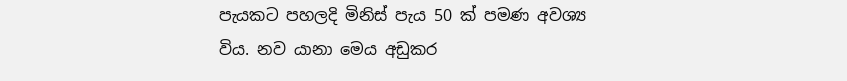පැයකට පහලදි මිනිස් පැය 50 ක් පමණ අවශ්‍ය විය. නව යානා මෙය අඩුකර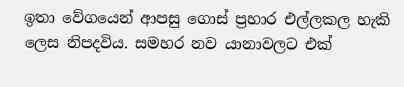ඉතා වේගයෙන් ආපසු ගොස් ප්‍රහාර එල්ලකල හැකි ලෙස නිපදවිය. සමහර නව යානාවලට එක්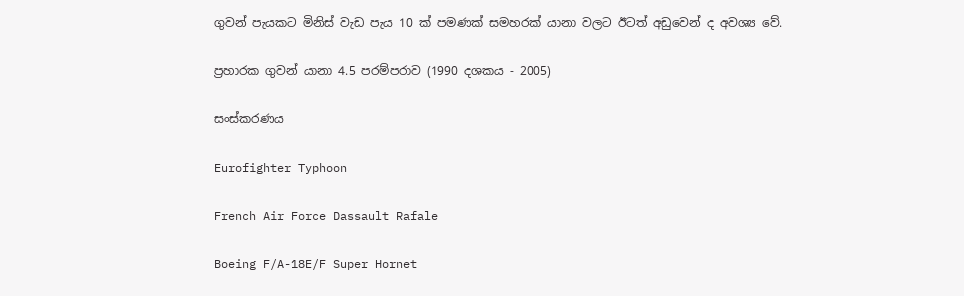ගුවන් පැයකට මිනිස් වැඩ පැය 10 ක් පමණක් සමහරක් යානා වලට ඊටත් අඩුවෙන් ද අවශ්‍ය වේ.

ප්‍රහාරක ගුවන් යානා 4.5 පරම්පරාව (1990 දශකය - 2005)

සංස්කරණය

Eurofighter Typhoon

French Air Force Dassault Rafale

Boeing F/A-18E/F Super Hornet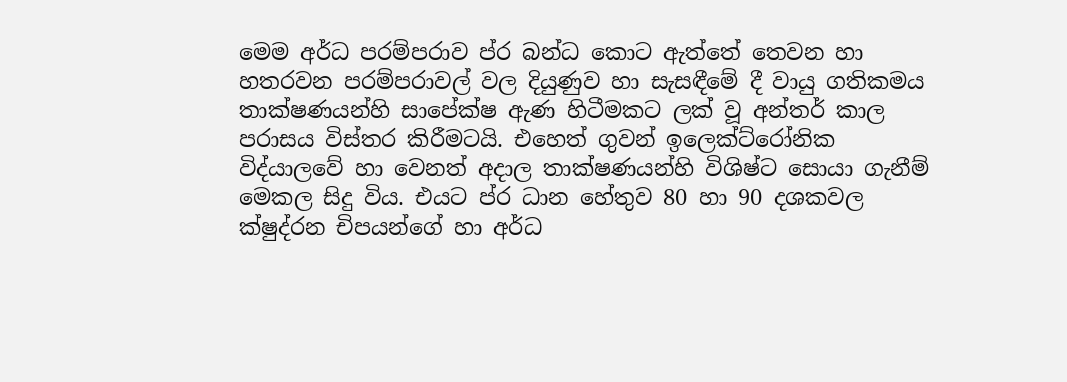මෙම අර්ධ පරම්පරාව ප්ර බන්ධ කොට ඇත්තේ තෙවන හා හතරවන පරම්පරාවල් වල දියුණුව හා සැසඳීමේ දී වායු ගතිකමය තාක්ෂණයන්හි සාපේක්ෂ ඇණ හිටීමකට ලක් වූ අන්තර් කාල පරාසය විස්තර කිරීමටයි. එහෙත් ගුවන් ඉලෙක්ට්රෝනික විද්යාලවේ හා වෙනත් අදාල තාක්ෂණයන්හි විශිෂ්ට සොයා ගැනීම් මෙකල සිදු විය. එයට ප්ර ධාන හේතුව 80 හා 90 දශකවල ක්ෂුද්රන චිපයන්ගේ හා අර්ධ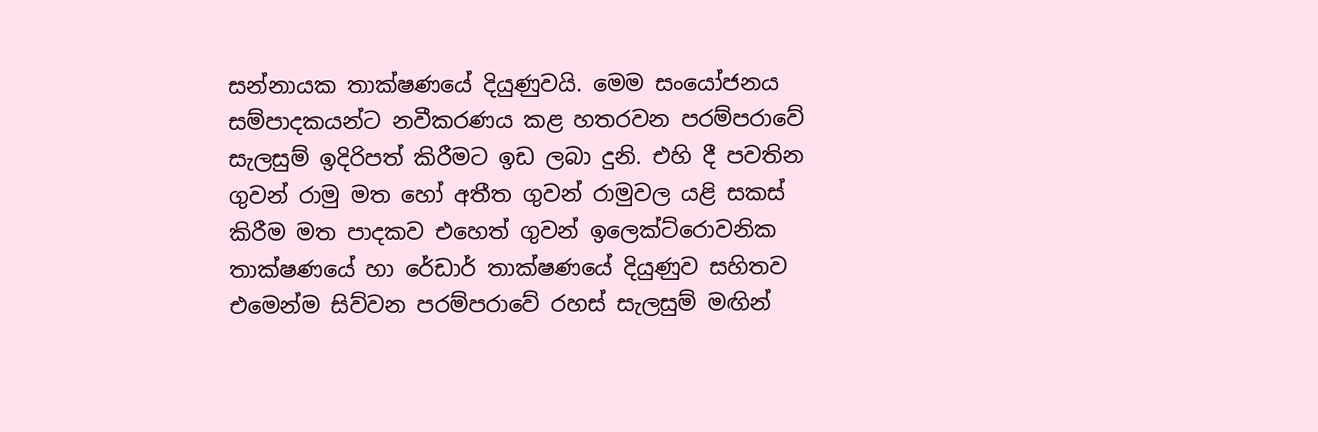සන්නායක තාක්ෂණයේ දියුණුවයි. මෙම සංයෝජනය සම්පාදකයන්ට නවීකරණය කළ හතරවන පරම්පරාවේ සැලසුම් ඉදිරිපත් කිරීමට ඉඩ ලබා දුනි. එහි දී පවතින ගුවන් රාමු මත හෝ අතීත ගුවන් රාමුවල යළි සකස් කිරීම මත පාදකව එහෙත් ගුවන් ඉලෙක්ට්රොවනික තාක්ෂණයේ හා රේඩාර් තාක්ෂණයේ දියුණුව සහිතව එමෙන්ම සිව්වන පරම්පරාවේ රහස් සැලසුම් මඟින්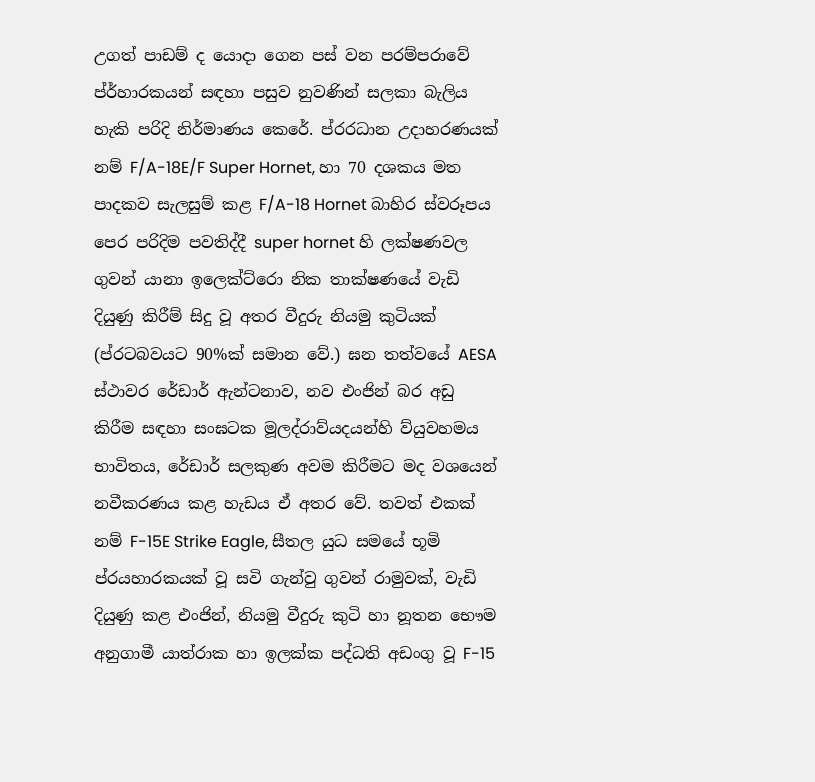උගත් පාඩම් ද යොදා ගෙන පස් වන පරම්පරාවේ ප්ර්හාරකයන් සඳහා පසුව නුවණින් සලකා බැලිය හැකි පරිදි නිර්මාණය කෙරේ. ප්රරධාන උදාහරණයක් නම් F/A-18E/F Super Hornet, හා 70 දශකය මත පාදකව සැලසුම් කළ F/A-18 Hornet බාහිර ස්වරූපය පෙර පරිදිම පවතිද්දී super hornet හි ලක්ෂණවල ගුවන් යානා ඉලෙක්ට්රො නික තාක්ෂණයේ වැඩි දියුණු කිරීම් සිදු වූ අතර වීදුරු නියමු කුටියක් (ප්රටබවයට 90%ක් සමාන වේ.) ඝන තත්වයේ AESA ස්ථාවර රේඩාර් ඇන්ටනාව, නව එංජින් බර අඩු කිරීම සඳහා සංඝටක මූලද්රාව්යදයන්හි ව්යුවහමය භාවිතය, රේඩාර් සලකුණ අවම කිරීමට මද වශයෙන් නවීකරණය කළ හැඩය ඒ අතර වේ. තවත් එකක් නම් F-15E Strike Eagle, සීතල යුධ සමයේ භූමි ප්රයහාරකයක් වූ සවි ගැන්වු ගුවන් රාමුවක්, වැඩි දියුණු කළ එංජින්, නියමු වීදුරු කුටි හා නූතන භෞම අනුගාමී යාත්රාක හා ඉලක්ක පද්ධති අඩංගු වූ F-15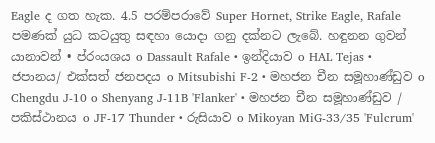Eagle ද ගත හැක. 4.5 පරම්පරාවේ Super Hornet, Strike Eagle, Rafale පමණක් යුධ කටයුතු සඳහා යොදා ගනු දක්නට ලැබේ. හඳුනන ගුවන් යානාවන් • ප්රංයශය o Dassault Rafale • ඉන්දියාව o HAL Tejas • ජපානය/ එක්සත් ජනපදය o Mitsubishi F-2 • මහජන චීන සමූහාණ්ඩුව o Chengdu J-10 o Shenyang J-11B 'Flanker' • මහජන චීන සමූහාණ්ඩුව / පකිස්ථානය o JF-17 Thunder • රුසියාව o Mikoyan MiG-33/35 'Fulcrum'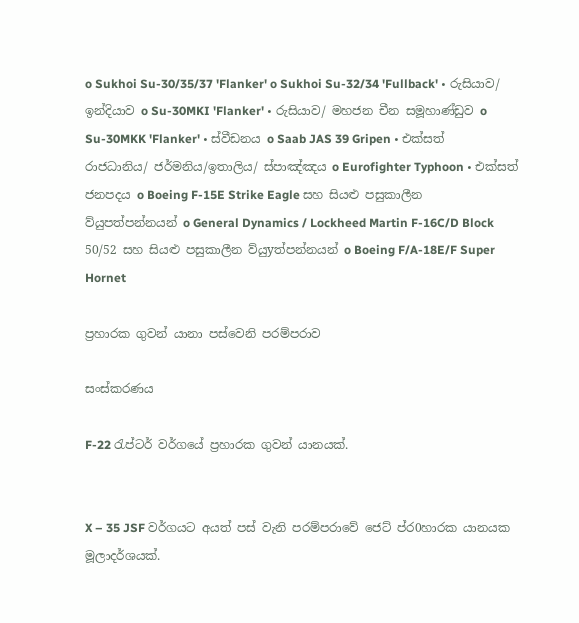o Sukhoi Su-30/35/37 'Flanker' o Sukhoi Su-32/34 'Fullback' • රුසියාව/ ඉන්දියාව o Su-30MKI 'Flanker' • රුසියාව/ මහජන චීන සමූහාණ්ඩුව o Su-30MKK 'Flanker' • ස්වීඩනය o Saab JAS 39 Gripen • එක්සත් රාජධානිය/ ජර්මනිය/ඉතාලිය/ ස්පාඤ්ඤය o Eurofighter Typhoon • එක්සත් ජනපදය o Boeing F-15E Strike Eagle සහ සියළු පසුකාලීන ව්යුපත්පන්නයන් o General Dynamics / Lockheed Martin F-16C/D Block 50/52 සහ සියළු පසුකාලීන ව්යුyත්පන්නයන් o Boeing F/A-18E/F Super Hornet

ප්‍රහාරක ගුවන් යානා පස්වෙනි පරම්පරාව

සංස්කරණය

F-22 රැප්ටර් වර්ගයේ ප්‍රහාරක ගුවන් යානයක්.


X – 35 JSF වර්ගයට අයත් පස් වැනි පරම්පරාවේ ජෙට් ප්ර0හාරක යානයක මූලාදර්ශයක්.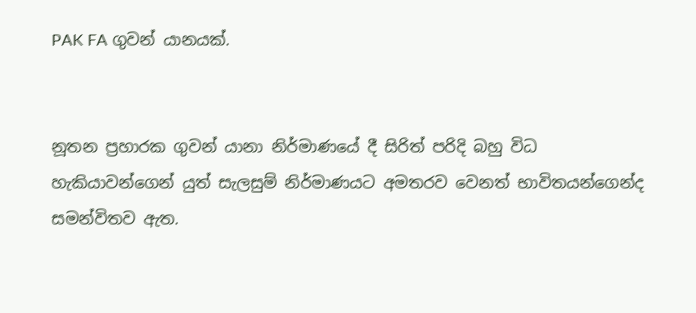PAK FA ගුවන් යානයක්.


නූතන ප්‍රහාරක ගුවන් යානා නිර්මාණයේ දී සිරිත් පරිදි බහු විධ හැකියාවන්ගෙන් යුත් සැලසුම් නිර්මාණයට අමතරව වෙනත් භාවිතයන්ගෙන්ද සමන්විතව ඇත.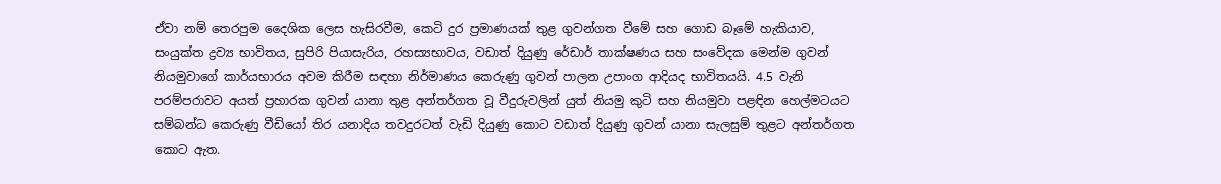ඒවා නම් තෙරපුම දෛශික ලෙස හැසිරවීම, කෙටි දුර ප්‍රමාණයක් තුළ ගුවන්ගත වීමේ සහ ගොඩ බෑමේ හැකියාව, සංයුක්ත ද්‍රව්‍ය භාවිතය, සුපිරි පියාසැරිය, රහස්‍යභාවය, වඩාත් දියුණු රේඩාර් තාක්ෂණය සහ සංවේදක මෙන්ම ගුවන් නියමුවාගේ කාර්යභාරය අවම කිරීම සඳහා නිර්මාණය කෙරුණු ගුවන් පාලන උපාංග ආදියද භාවිතයයි. 4.5 වැනි පරම්පරාවට අයත් ප්‍රහාරක ගුවන් යානා තුළ අන්තර්ගත වූ වීදුරුවලින් යුත් නියමු කුටි සහ නියමුවා පළඳින හෙල්මටයට සම්බන්ධ කෙරුණු වීඩියෝ තිර යනාදිය තවදුරටත් වැඩි දියුණු කොට වඩාත් දියුණු ගුවන් යානා සැලසුම් තුළට අන්තර්ගත කොට ඇත.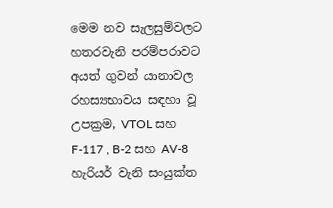මෙම නව සැලසුම්වලට හතරවැනි පරම්පරාවට අයත් ගුවන් යානාවල රහස්‍යභාවය සඳහා වූ උපක්‍රම, VTOL සහ F-117 , B-2 සහ AV-8 හැරියර් වැනි සංයුක්ත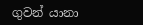ගුවන් යානා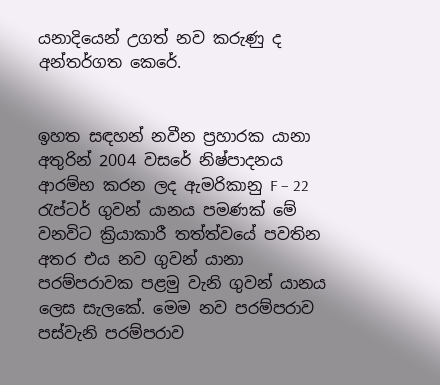යනාදියෙන් උගත් නව කරුණු ද අන්තර්ගත කෙරේ.


ඉහත සඳහන් නවීන ප්‍රහාරක යානා අතුරින් 2004 වසරේ නිෂ්පාදනය ආරම්භ කරන ලද ඇමරිකානු F – 22 රැප්ටර් ගුවන් යානය පමණක් මේ වනවිට ක්‍රියාකාරී තත්ත්වයේ පවතින අතර එය නව ගුවන් යානා පරම්පරාවක පළමු වැනි ගුවන් යානය ලෙස සැලකේ. මෙම නව පරම්පරාව පස්වැනි පරම්පරාව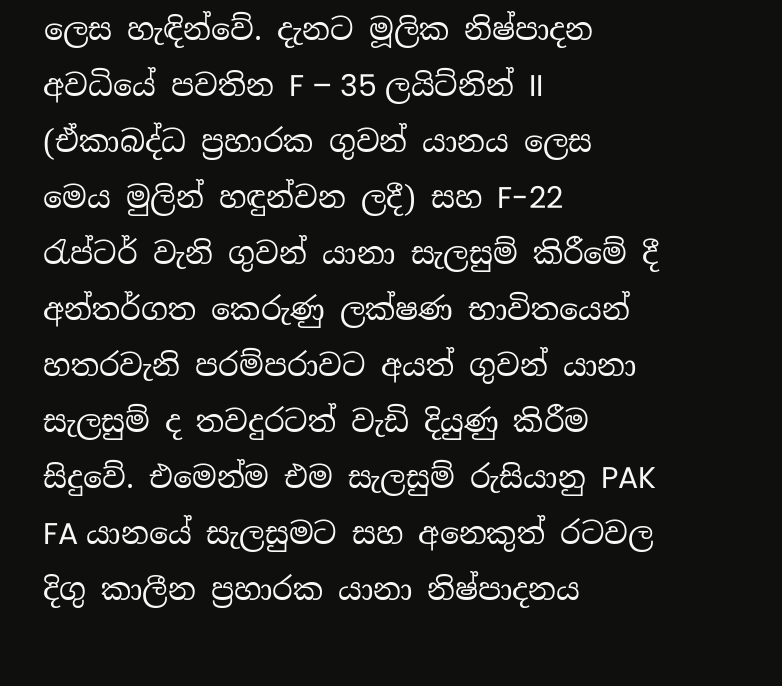ලෙස හැඳින්වේ. දැනට මූලික නිෂ්පාදන අවධියේ පවතින F – 35 ලයිට්නින් II (ඒකාබද්ධ ප්‍රහාරක ගුවන් යානය ලෙස මෙය මුලින් හඳුන්වන ලදී) සහ F-22 රැප්ටර් වැනි ගුවන් යානා සැලසුම් කිරීමේ දී අන්තර්ගත කෙරුණු ලක්ෂණ භාවිතයෙන් හතරවැනි පරම්පරාවට අයත් ගුවන් යානා සැලසුම් ද තවදුරටත් වැඩි දියුණු කිරීම සිදුවේ. එමෙන්ම එම සැලසුම් රුසියානු PAK FA යානයේ සැලසුමට සහ අනෙකුත් රටවල දිගු කාලීන ප්‍රහාරක යානා නිෂ්පාදනය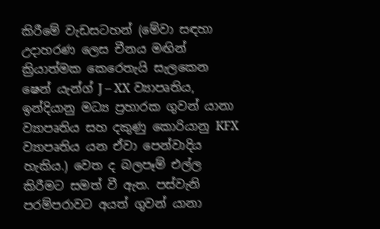කිරීමේ වැඩසටහන් (මේවා සඳහා උදාහරණ ලෙස චීනය මඟින් ක්‍රියාත්මක කෙරෙතැයි සැලකෙන ෂෙන් යැන්ග් J – XX ව්‍යාපෘතිය, ඉන්දියානු මධ්‍ය ප්‍රහාරක ගුවන් යානා ව්‍යාපෘතිය සහ දකුණු කොරියානු KFX ව්‍යාපෘතිය යන ඒවා පෙන්වාදිය හැකිය.) වෙත ද බලපෑම් එල්ල කිරීමට සමත් වී ඇත. පස්වැනි පරම්පරාවට අයත් ගුවන් යානා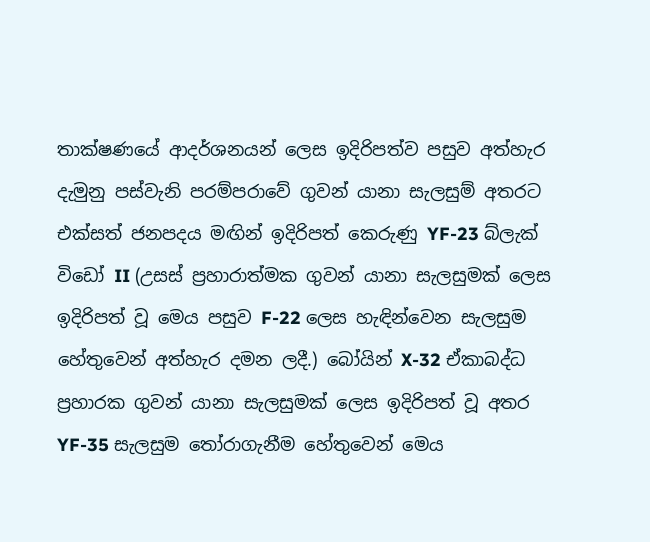තාක්ෂණයේ ආදර්ශනයන් ලෙස ඉදිරිපත්ව පසුව අත්හැර දැමුනු පස්වැනි පරම්පරාවේ ගුවන් යානා සැලසුම් අතරට එක්සත් ජනපදය මඟින් ඉදිරිපත් කෙරුණු YF-23 බ්ලැක් විඩෝ II (උසස් ප්‍රහාරාත්මක ගුවන් යානා සැලසුමක් ලෙස ඉදිරිපත් වූ මෙය පසුව F-22 ලෙස හැඳින්වෙන සැලසුම හේතුවෙන් අත්හැර දමන ලදී.) බෝයින් X-32 ඒකාබද්ධ ප්‍රහාරක ගුවන් යානා සැලසුමක් ලෙස ඉදිරිපත් වූ අතර YF-35 සැලසුම තෝරාගැනීම හේතුවෙන් මෙය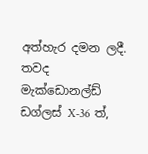අත්හැර දමන ලදී. තවද මැක්ඩොනල්ඩ් ඩග්ලස් X-36 ත්,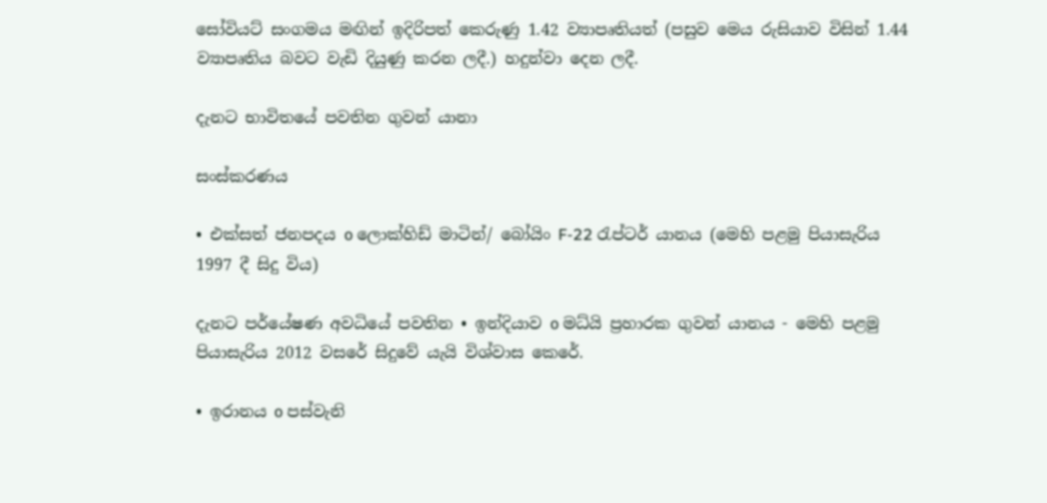සෝවියට් සංගමය මඟින් ඉදිරිපත් කෙ‍රුණු 1.42 ව්‍යාපෘතියත් (පසුව මෙය රුසියාව විසින් 1.44 ව්‍යාපෘතිය බවට වැඩි දියුණු කරන ලදී.) හදුන්වා දෙන ලදී.

දැනට භාවිතයේ පවතින ගුවන් යානා

සංස්කරණය

• එක්සත් ජනපදය o ලොක්හිඩ් මාටින්/ බෝයිං F-22 රැප්ටර් යානය (මෙහි පළමු පියාසැරිය 1997 දී සිදු විය)

දැනට පර්යේෂණ අවධියේ පවතින • ඉන්දියාව o මධ්යි ප්‍රහාරක ගුවන් යානය - මෙහි පළමු පියාසැරිය 2012 වසරේ සිදුවේ යැයි විශ්වාස කෙරේ.

• ඉරානය o පස්වැනි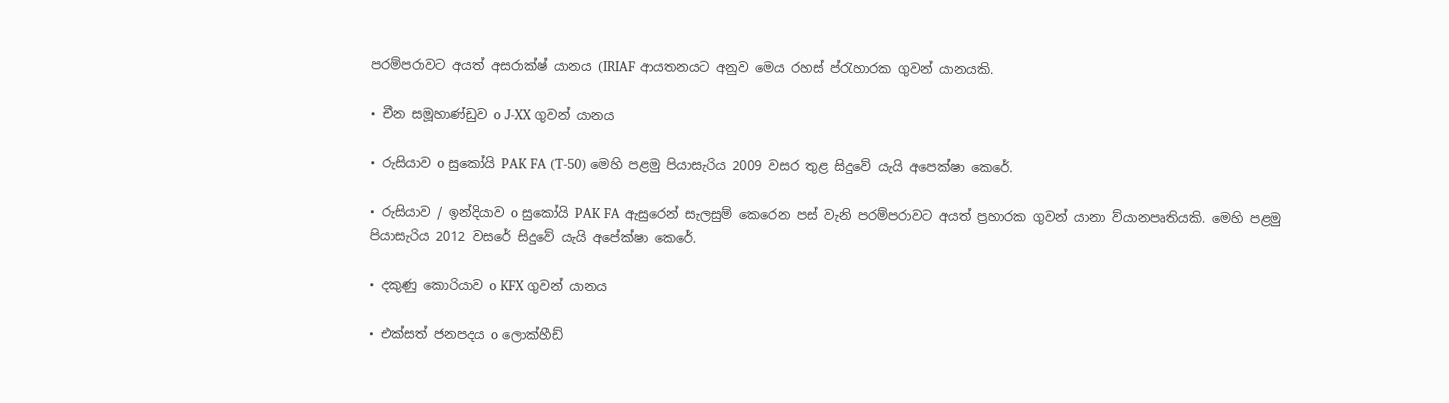පරම්පරාවට අයත් අසරාක්ෂ් යානය (IRIAF ආයතනයට අනුව මෙය රහස් ප්රැහාරක ගුවන් යානයකි.

• චීන සමූහාණ්ඩුව o J-XX ගුවන් යානය

• රුසියාව o සුකෝයි PAK FA (T-50) මෙහි පළමු පියාසැරිය 2009 වසර තුළ සිදුවේ යැයි අපෙක්ෂා කෙරේ.

• රුසියාව / ඉන්දියාව o සුකෝයි PAK FA ඇසුරෙන් සැලසුම් කෙරෙන පස් වැනි පරම්පරාවට අයත් ප්‍රහාරක ගුවන් යානා ව්යානපෘතියකි. මෙහි පළමු පියාසැරිය 2012 වසරේ සිදුවේ යැයි අපේක්ෂා කෙරේ.

• දකුණු කොරියාව o KFX ගුවන් යානය

• එක්සත් ජනපදය o ලොක්හීඩ්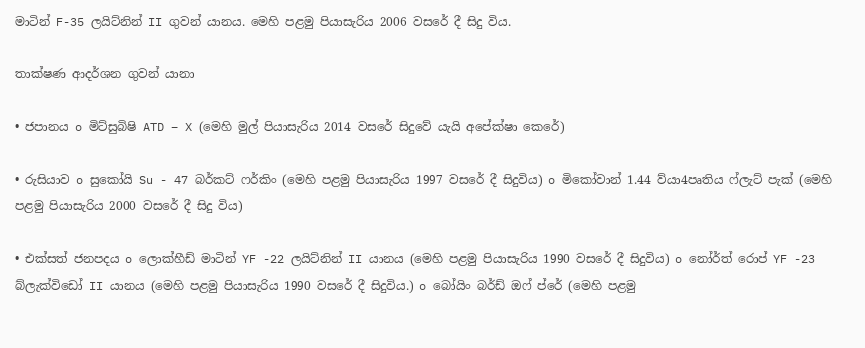මාටින් F-35 ලයිට්නින් II ගුවන් යානය. මෙහි පළමු පියාසැරිය 2006 වසරේ දී සිදු විය.

තාක්ෂණ ආදර්ශන ගුවන් යානා

• ජපානය o මිට්සුබිෂි ATD – X (මෙහි මුල් පියාසැරිය 2014 වසරේ සිදුවේ යැයි අපේක්ෂා කෙරේ)

• රුසියාව o සුකෝයි Su - 47 බර්කට් ෆර්කිං (මෙහි පළමු පියාසැරිය 1997 වසරේ දී සිදුවිය) o මිකෝවාන් 1.44 ව්යා4පෘතිය ෆ්ලැට් පැක් (මෙහි පළමු පියාසැරිය 2000 වසරේ දී සිදු විය)

• එක්සත් ජනපදය o ලොක්හීඩ් මාටින් YF -22 ලයිට්නින් II යානය (මෙහි පළමු පියාසැරිය 1990 වසරේ දී සිදුවිය) o නෝර්ත් රොප් YF -23 බ්ලැක්විඩෝ II යානය (මෙහි පළමු පියාසැරිය 1990 වසරේ දී සිදුවිය.) o බෝයිං බර්ඩ් ඔෆ් ප්රේ (මෙහි පළමු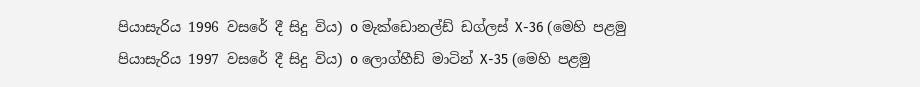පියාසැරිය 1996 වසරේ දී සිදු විය) o මැක්ඩොනල්ඩ් ඩග්ලස් X-36 (මෙහි පළමු පියාසැරිය 1997 වස‍රේ දී සිදු විය) o ලොග්හීඩ් මාටින් X-35 (මෙහි පළමු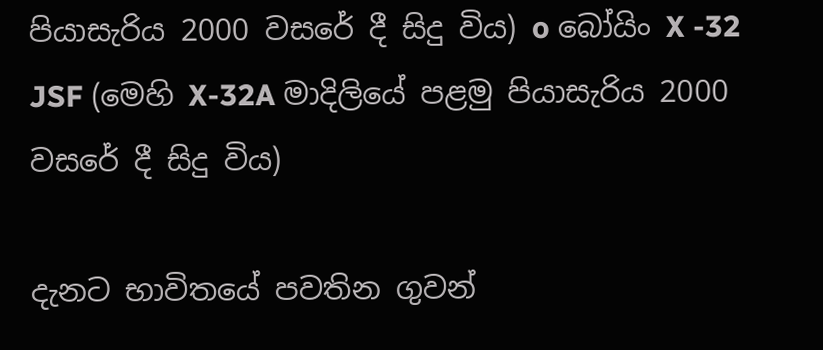පියාසැරිය 2000 වසරේ දී සිදු විය) o බෝයිං X -32 JSF (මෙහි X-32A මාදිලියේ පළමු පියාසැරිය 2000 වසරේ දී සිදු විය)

දැනට භාවිතයේ පවතින ගුවන්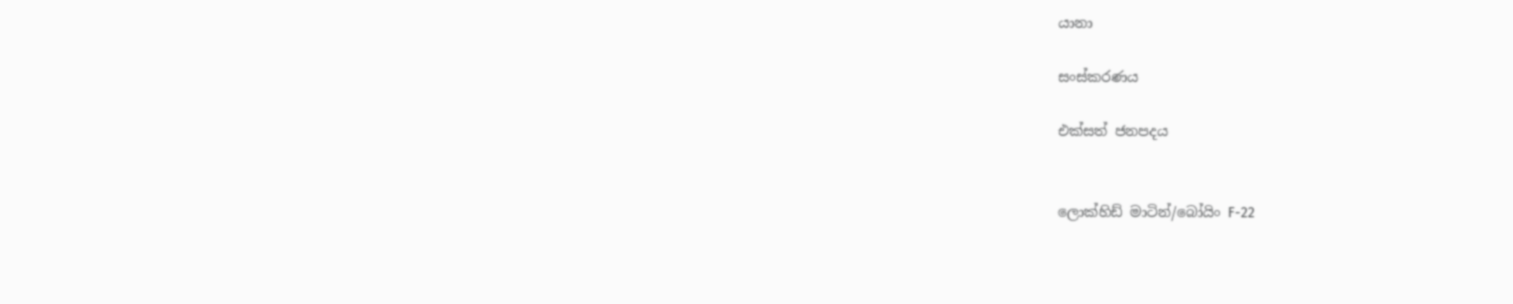යානා

සංස්කරණය

එක්සත් ජනපදය


ලොක්හිඩ් මාටින්/බෝයිං F-22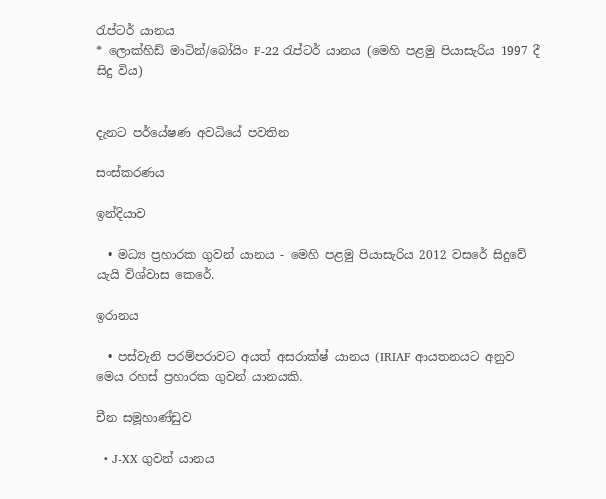රැප්ටර් යානය
* ලොක්හිඩ් මාටින්/බෝයිං F-22 රැප්ටර් යානය (මෙහි පළමු පියාසැරිය 1997 දී සිදු විය)


දැනට පර්යේෂණ අවධියේ පවතින

සංස්කරණය

ඉන්දියාව

  • මධ්‍ය ප්‍රහාරක ගුවන් යානය - මෙහි පළමු පියාසැරිය 2012 වසරේ සිදුවේ යැයි විශ්වාස කෙරේ.

ඉරානය

  • පස්වැනි පරම්පරාවට අයත් අසරාක්ෂ් යානය (IRIAF ආයතනයට අනුව මෙය රහස් ප්‍රහාරක ගුවන් යානයකි.

චීන සමූහාණ්ඩුව

  • J-XX ගුවන් යානය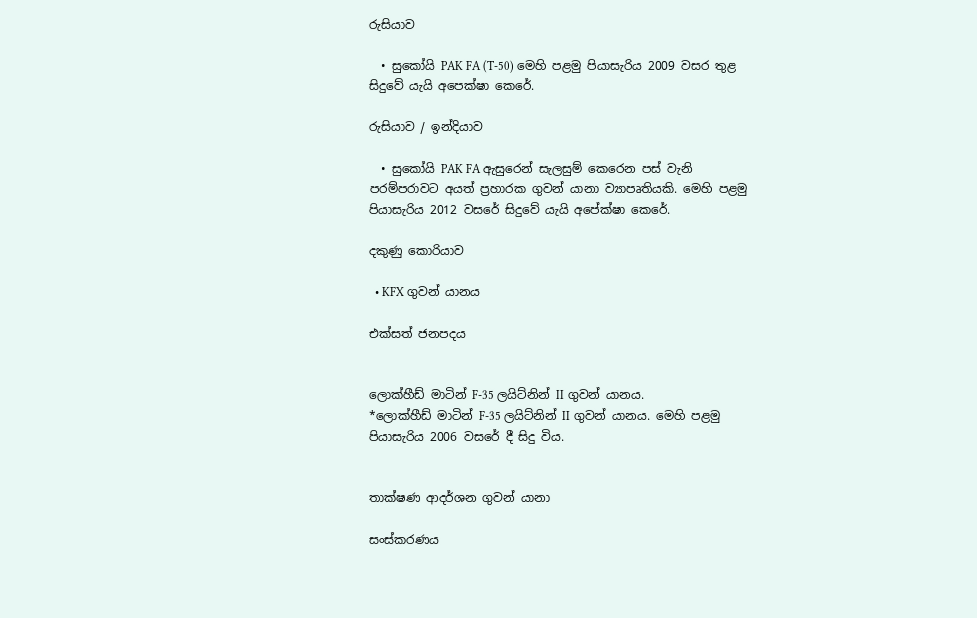රුසියාව

  • සුකෝයි PAK FA (T-50) මෙහි පළමු පියාසැරිය 2009 වසර තුළ සිදුවේ යැයි අපෙක්ෂා කෙරේ.

රුසියාව / ඉන්දියාව

  • සුකෝයි PAK FA ඇසුරෙන් සැලසුම් කෙරෙන පස් වැනි පරම්පරාවට අයත් ප්‍රහාරක ගුවන් යානා ව්‍යාපෘතියකි. මෙහි පළමු පියාසැරිය 2012 වසරේ සිදුවේ යැයි අපේක්ෂා කෙරේ.

දකුණු කොරියාව

  • KFX ගුවන් යානය

එක්සත් ජනපදය


ලොක්හීඩ් මාටින් F-35 ලයිට්නින් II ගුවන් යානය.
*ලොක්හීඩ් මාටින් F-35 ලයිට්නින් II ගුවන් යානය. මෙහි පළමු පියාසැරිය 2006 වසරේ දී සිදු විය.


තාක්ෂණ ආදර්ශන ගුවන් යානා

සංස්කරණය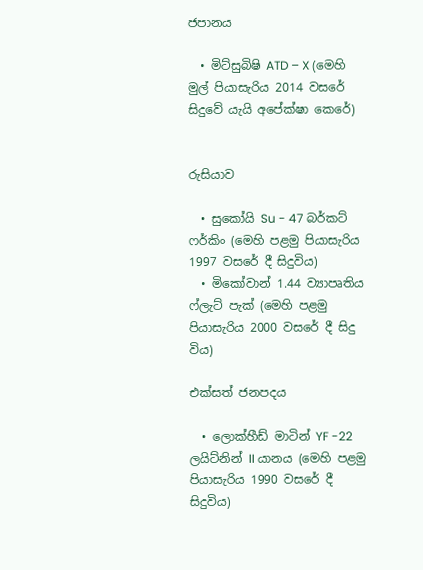ජපානය

  • මිට්සුබිෂි ATD – X (මෙහි මුල් පියාසැරිය 2014 වසරේ සිදුවේ යැයි අපේක්ෂා කෙරේ)


රුසියාව

  • සුකෝයි Su - 47 බර්කට් ෆර්කිං (මෙහි පළමු පියාසැරිය 1997 වසරේ දී සිදුවිය)
  • මිකෝවාන් 1.44 ව්‍යාපෘතිය ෆ්ලැට් පැක් (මෙහි පළමු පියාසැරිය 2000 වසරේ දී සිදු විය)

එක්සත් ජනපදය

  • ලොක්හීඩ් මාටින් YF -22 ලයිට්නින් II යානය (මෙහි පළමු පියාසැරිය 1990 වසරේ දී සිදුවිය)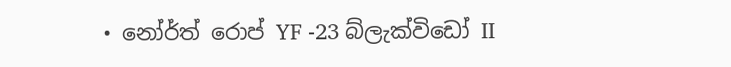• නෝර්ත් රොප් YF -23 බ්ලැක්විඩෝ II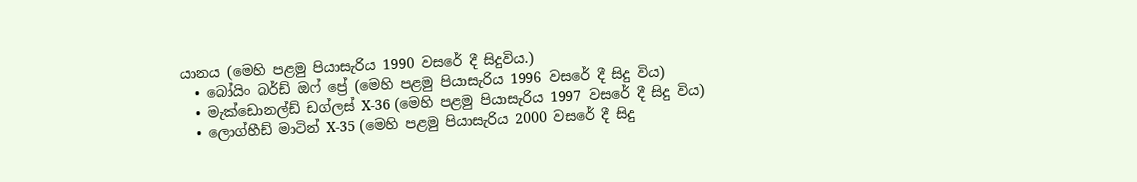යානය (මෙහි පළමු පියාසැරිය 1990 වසරේ දී සිදුවිය.)
  • බෝයිං බර්ඩ් ඔෆ් ප්‍රේ (මෙහි පළමු පියාසැරිය 1996 වසරේ දී සිදු විය)
  • මැක්ඩොනල්ඩ් ඩග්ලස් X-36 (මෙහි පළමු පියාසැරිය 1997 වසරේ දී සිදු විය)
  • ලොග්හීඩ් මාටින් X-35 (මෙහි පළමු පියාසැරිය 2000 වසරේ දී සිදු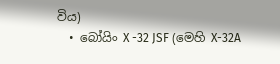විය)
  • බෝයිං X -32 JSF (මෙහි X-32A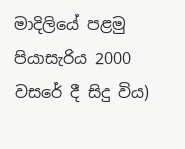මාදිලියේ පළමු පියාසැරිය 2000 වසරේ දී සිදු විය)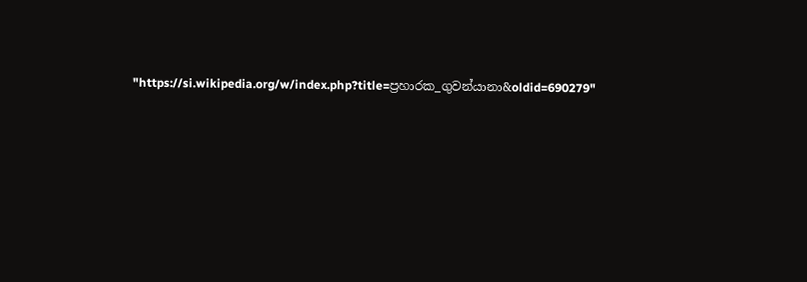"https://si.wikipedia.org/w/index.php?title=ප්‍රහාරක_ගුවන්යානා&oldid=690279"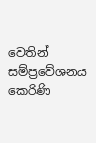වෙතින් සම්ප්‍රවේශනය කෙරිණි